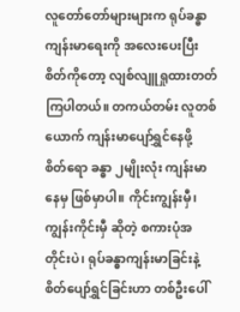လူတော်တော်များများက ရုပ်ခန္ဓာကျန်းမာရေးကို အလေးပေးပြီး စိတ်ကိုတော့ လျစ်လျူရှုထားတတ်ကြပါတယ်။ တကယ်တမ်း လူတစ်ယောက် ကျန်းမာပျော်ရွှင်နေဖို့ စိတ်ရော ခန္ဓာ ၂မျိုးလုံး ကျန်းမာနေမှ ဖြစ်မှာပါ။ ကိုင်းကျွန်းမှီ၊ ကျွန်းကိုင်းမှီ ဆိုတဲ့ စကားပုံအတိုင်းပဲ၊ ရုပ်ခန္ဓာကျန်းမာခြင်းနဲ့ စိတ်ပျော်ရွှင်ခြင်းဟာ တစ်ဦးပေါ်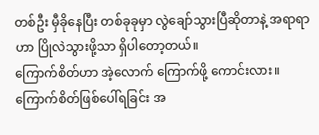တစ်ဦး မှီခိုနေပြီး တစ်ခုခုမှာ လွဲချော်သွားပြီဆိုတာနဲ့ အရာရာဟာ ပြိုလဲသွားဖို့သာ ရှိပါတော့တယ်။
ကြောက်စိတ်ဟာ အဲ့လောက် ကြောက်ဖို့ ကောင်းလား။
ကြောက်စိတ်ဖြစ်ပေါ်ရခြင်း အ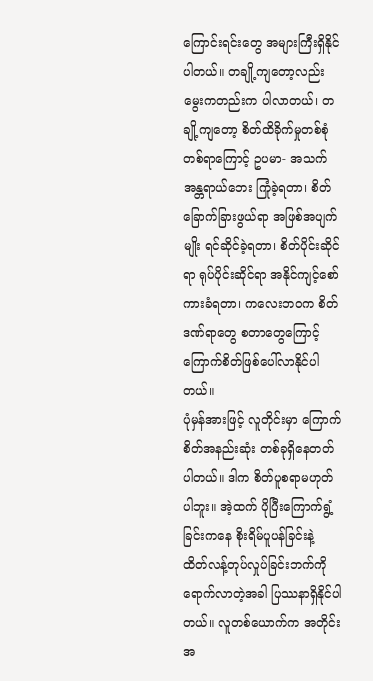ကြောင်းရင်းတွေ အများကြီးရှိနိုင်ပါတယ်။ တချို့ကျတော့လည်း မွေးကတည်းက ပါလာတယ်၊ တချို့ကျတော့ စိတ်ထိခိုက်မှုတစ်စုံတစ်ရာကြောင့် ဥပမာ- အသက်အန္တရာယ်ဘေး ကြုံခဲ့ရတာ၊ စိတ်ခြောက်ခြားဖွယ်ရာ အဖြစ်အပျက်မျိုး ရင်ဆိုင်ခဲ့ရတာ၊ စိတ်ပိုင်းဆိုင်ရာ ရုပ်ပိုင်းဆိုင်ရာ အနိုင်ကျင့်စော်ကားခံရတာ၊ ကလေးဘဝက စိတ်ဒဏ်ရာတွေ စတာတွေကြောင့် ကြောက်စိတ်ဖြစ်ပေါ်လာနိုင်ပါတယ်။
ပုံမှန်အားဖြင့် လူတိုင်းမှာ ကြောက်စိတ်အနည်းဆုံး တစ်ခုရှိနေတတ်ပါတယ်။ ဒါက စိတ်ပူစရာမဟုတ်ပါဘူး။ အဲ့ထက် ပိုပြီးကြောက်ရွံ့ခြင်းကနေ စိုးရိမ်ပူပန်ခြင်းနဲ့ ထိတ်လန့်တုပ်လှုပ်ခြင်းဘက်ကို ရောက်လာတဲ့အခါ ပြဿနာရှိနိုင်ပါတယ်။ လူတစ်ယောက်က အတိုင်းအ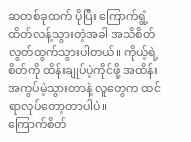ဆတစ်ခုထက် ပိုပြီး ကြောက်ရွံ့ထိတ်လန့်သွားတဲ့အခါ အသိစိတ်လွတ်ထွက်သွားပါတယ်။ ကိုယ့်ရဲ့ စိတ်ကို ထိန်းချုပ်ပဲ့ကိုင်ဖို့ အထိန်းအကွပ်မဲ့သွားတာနဲ့ လူတွေက ထင်ရာလုပ်တော့တာပါပဲ။
ကြောက်စိတ်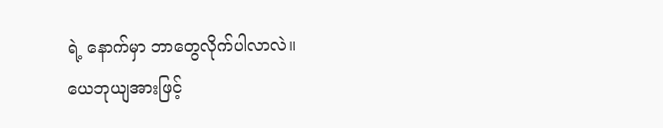ရဲ့ နောက်မှာ ဘာတွေလိုက်ပါလာလဲ။
ယေဘုယျအားဖြင့်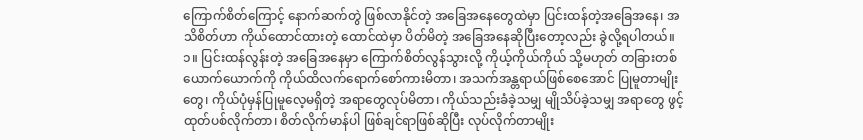ကြောက်စိတ်ကြောင့် နောက်ဆက်တွဲ ဖြစ်လာနိုင်တဲ့ အခြေအနေတွေထဲမှာ ပြင်းထန်တဲ့အခြေအနေ၊ အသိစိတ်ဟာ ကိုယ်ထောင်ထားတဲ့ ထောင်ထဲမှာ ပိတ်မိတဲ့ အခြေအနေဆိုပြီးတော့လည်း ခွဲလို့ရပါတယ်။
၁။ ပြင်းထန်လွန်းတဲ့ အခြေအနေမှာ ကြောက်စိတ်လွန်သွားလို့ ကိုယ့်ကိုယ်ကိုယ် သို့မဟုတ် တခြားတစ်ယောက်ယောက်ကို ကိုယ်ထိလက်ရောက်စော်ကားမိတာ၊ အသက်အန္တရာယ်ဖြစ်စေအောင် ပြုမူတာမျိုးတွေ၊ ကိုယ်ပုံမှန်ပြုမူလေ့မရှိတဲ့ အရာတွေလုပ်မိတာ၊ ကိုယ်သည်းခံခဲ့သမျှ မျိုသိပ်ခဲ့သမျှ အရာတွေ ဖွင့်ထုတ်ပစ်လိုက်တာ၊ စိတ်လိုက်မာန်ပါ ဖြစ်ချင်ရာဖြစ်ဆိုပြီး လုပ်လိုက်တာမျိုး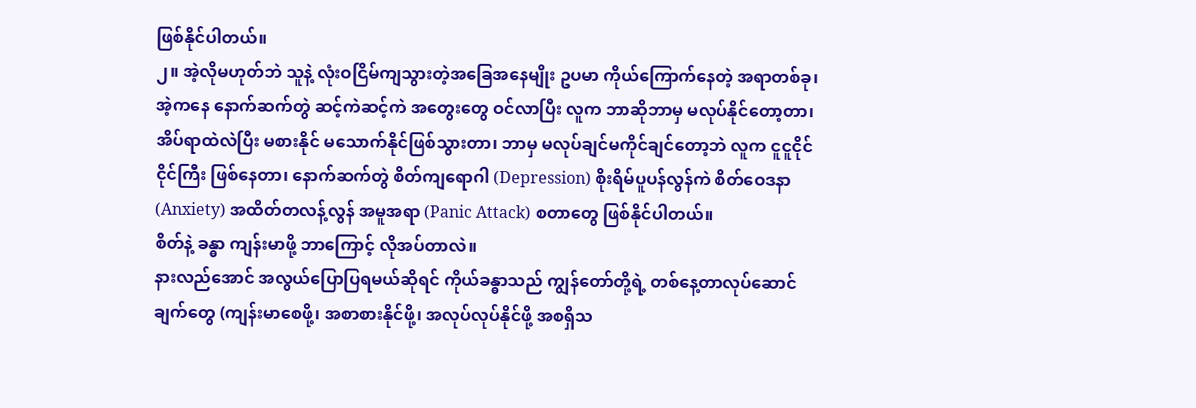ဖြစ်နိုင်ပါတယ်။
၂။ အဲ့လိုမဟုတ်ဘဲ သူနဲ့ လုံးဝငြိမ်ကျသွားတဲ့အခြေအနေမျိုး ဥပမာ ကိုယ်ကြောက်နေတဲ့ အရာတစ်ခု၊ အဲ့ကနေ နောက်ဆက်တွဲ ဆင့်ကဲဆင့်ကဲ အတွေးတွေ ဝင်လာပြီး လူက ဘာဆိုဘာမှ မလုပ်နိုင်တော့တာ၊ အိပ်ရာထဲလဲပြီး မစားနိုင် မသောက်နိုင်ဖြစ်သွားတာ၊ ဘာမှ မလုပ်ချင်မကိုင်ချင်တော့ဘဲ လူက ငူငူငိုင်ငိုင်ကြီး ဖြစ်နေတာ၊ နောက်ဆက်တွဲ စိတ်ကျရောဂါ (Depression) စိုးရိမ်ပူပန်လွန်ကဲ စိတ်ဝေဒနာ (Anxiety) အထိတ်တလန့်လွန် အမူအရာ (Panic Attack) စတာတွေ ဖြစ်နိုင်ပါတယ်။
စိတ်နဲ့ ခန္ဓာ ကျန်းမာဖို့ ဘာကြောင့် လိုအပ်တာလဲ။
နားလည်အောင် အလွယ်ပြောပြရမယ်ဆိုရင် ကိုယ်ခန္ဓာသည် ကျွန်တော်တို့ရဲ့ တစ်နေ့တာလုပ်ဆောင်ချက်တွေ (ကျန်းမာစေဖို့၊ အစာစားနိုင်ဖို့၊ အလုပ်လုပ်နိုင်ဖို့ အစရှိသ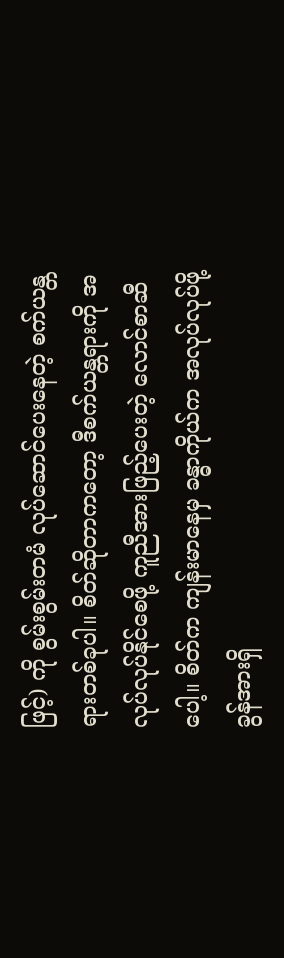ဖြင့်) ကို စွမ်းစွမ်းတမံ လုပ်ဆောင်ပေးနေတဲ့ စက်ယန္တရားတစ်ခုပါ။ စိတ်ဆိုတာကတော့ ဒီစက်ယန္တရားကို အလုပ်လုပ်နိုင်စေဖို့ ကူညီအားဖြည့်ပေးတဲ့ လောင်စာဆီပေါ့။ စိတ်က ကျန်းမာနေမှ ခန္ဓာကိုယ်က အလုပ်လုပ်ဖို့ ခွန်အားရှိ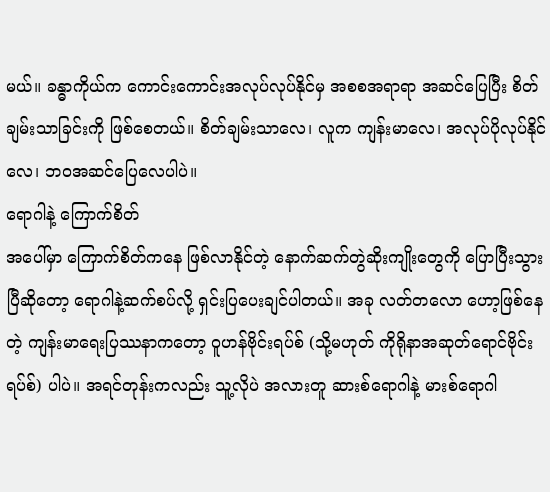မယ်။ ခန္ဓာကိုယ်က ကောင်းကောင်းအလုပ်လုပ်နိုင်မှ အစစအရာရာ အဆင်ပြေပြီး စိတ်ချမ်းသာခြင်းကို ဖြစ်စေတယ်။ စိတ်ချမ်းသာလေ၊ လူက ကျန်းမာလေ၊ အလုပ်ပိုလုပ်နိုင်လေ၊ ဘဝအဆင်ပြေလေပါပဲ။
ရောဂါနဲ့ ကြောက်စိတ်
အပေါ်မှာ ကြောက်စိတ်ကနေ ဖြစ်လာနိုင်တဲ့ နောက်ဆက်တွဲဆိုးကျိုးတွေကို ပြောပြီးသွားပြီဆိုတော့ ရောဂါနဲ့ဆက်စပ်လို့ ရှင်းပြပေးချင်ပါတယ်။ အခု လတ်တလော ဟော့ဖြစ်နေတဲ့ ကျန်းမာရေးပြဿနာကတော့ ဝူဟန်ဗိုင်းရပ်စ် (သို့မဟုတ် ကိုရိုနာအဆုတ်ရောင်ဗိုင်းရပ်စ်) ပါပဲ။ အရင်တုန်းကလည်း သူ့လိုပဲ အလားတူ ဆားစ်ရောဂါနဲ့ မားစ်ရောဂါ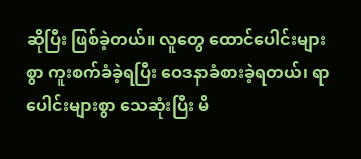ဆိုပြီး ဖြစ်ခဲ့တယ်။ လူတွေ ထောင်ပေါင်းများစွာ ကူးစက်ခံခဲ့ရပြီး ဝေဒနာခံစားခဲ့ရတယ်၊ ရာပေါင်းများစွာ သေဆုံးပြီး မိ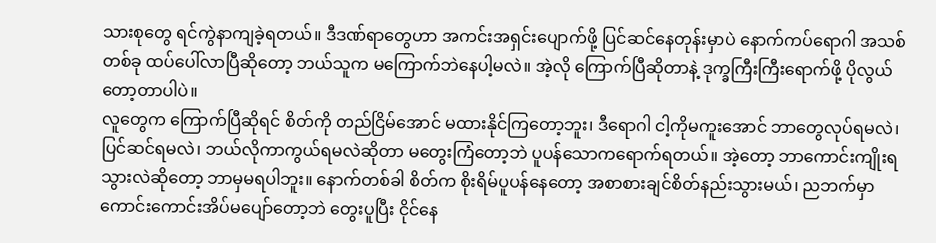သားစုတွေ ရင်ကွဲနာကျခဲ့ရတယ်။ ဒီဒဏ်ရာတွေဟာ အကင်းအရှင်းပျောက်ဖို့ ပြင်ဆင်နေတုန်းမှာပဲ နောက်ကပ်ရောဂါ အသစ်တစ်ခု ထပ်ပေါ်လာပြီဆိုတော့ ဘယ်သူက မကြောက်ဘဲနေပါ့မလဲ။ အဲ့လို ကြောက်ပြီဆိုတာနဲ့ ဒုက္ခကြီးကြီးရောက်ဖို့ ပိုလွယ်တော့တာပါပဲ။
လူတွေက ကြောက်ပြီဆိုရင် စိတ်ကို တည်ငြိမ်အောင် မထားနိုင်ကြတော့ဘူး၊ ဒီရောဂါ ငါ့ကိုမကူးအောင် ဘာတွေလုပ်ရမလဲ၊ ပြင်ဆင်ရမလဲ၊ ဘယ်လိုကာကွယ်ရမလဲဆိုတာ မတွေးကြံတော့ဘဲ ပူပန်သောကရောက်ရတယ်။ အဲ့တော့ ဘာကောင်းကျိုးရသွားလဲဆိုတော့ ဘာမှမရပါဘူး။ နောက်တစ်ခါ စိတ်က စိုးရိမ်ပူပန်နေတော့ အစာစားချင်စိတ်နည်းသွားမယ်၊ ညဘက်မှာ ကောင်းကောင်းအိပ်မပျော်တော့ဘဲ တွေးပူပြီး ငိုင်နေ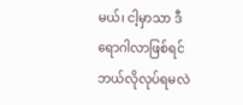မယ်၊ ငါ့မှာသာ ဒီရောဂါလာဖြစ်ရင် ဘယ်လိုလုပ်ရမလဲ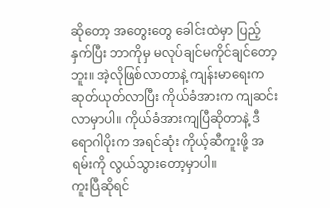ဆိုတော့ အတွေးတွေ ခေါင်းထဲမှာ ပြည့်နှက်ပြီး ဘာကိုမှ မလုပ်ချင်မကိုင်ချင်တော့ဘူး။ အဲ့လိုဖြစ်လာတာနဲ့ ကျန်းမာရေးက ဆုတ်ယုတ်လာပြီး ကိုယ်ခံအားက ကျဆင်းလာမှာပါ။ ကိုယ်ခံအားကျပြီဆိုတာနဲ့ ဒီရောဂါပိုးက အရင်ဆုံး ကိုယ့်ဆီကူးဖို့ အရမ်းကို လွယ်သွားတော့မှာပါ။
ကူးပြီဆိုရင်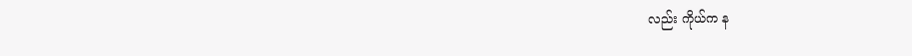လည်း ကိုယ်က န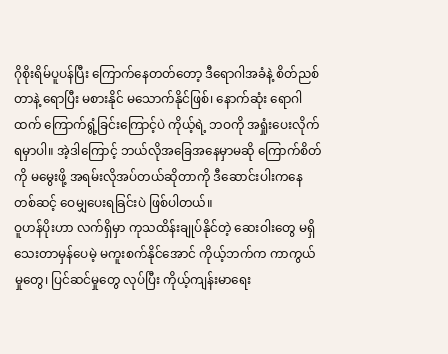ဂိုစိုးရိမ်ပူပန်ပြီး ကြောက်နေတတ်တော့ ဒီရောဂါအခံနဲ့ စိတ်ညစ်တာနဲ့ ရောပြီး မစားနိုင် မသောက်နိုင်ဖြစ်၊ နောက်ဆုံး ရောဂါထက် ကြောက်ရွံ့ခြင်းကြောင့်ပဲ ကိုယ့်ရဲ့ ဘဝကို အရှုံးပေးလိုက်ရမှာပါ။ အဲ့ဒါကြောင့် ဘယ်လိုအခြေအနေမှာမဆို ကြောက်စိတ်ကို မမွေးဖို့ အရမ်းလိုအပ်တယ်ဆိုတာကို ဒီဆောင်းပါးကနေ တစ်ဆင့် ဝေမျှပေးရခြင်းပဲ ဖြစ်ပါတယ်။
ဝူဟန်ပိုးဟာ လက်ရှိမှာ ကုသထိန်းချုပ်နိုင်တဲ့ ဆေးဝါးတွေ မရှိသေးတာမှန်ပေမဲ့ မကူးစက်နိုင်အောင် ကိုယ့်ဘက်က ကာကွယ်မှုတွေ၊ ပြင်ဆင်မှုတွေ လုပ်ပြီး ကိုယ့်ကျန်းမာရေး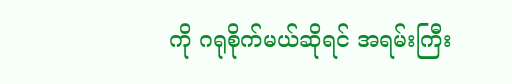ကို ဂရုစိုက်မယ်ဆိုရင် အရမ်းကြီး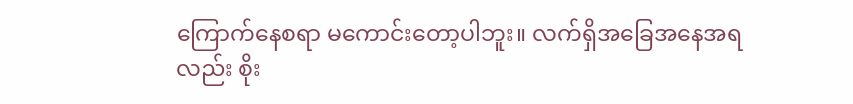ကြောက်နေစရာ မကောင်းတော့ပါဘူး။ လက်ရှိအခြေအနေအရလည်း စိုး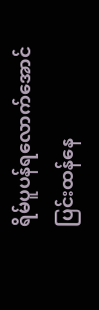ရိမ်ပူပန်ရလောက်အောင် ပြင်းထန်နေ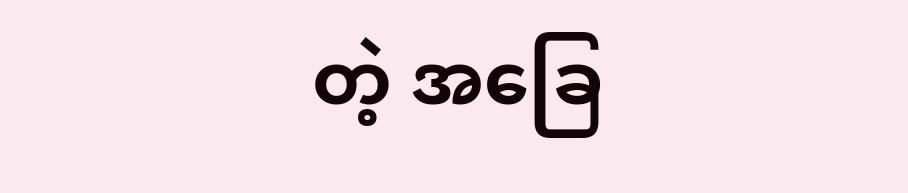တဲ့ အခြေ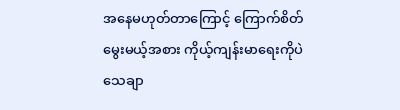အနေမဟုတ်တာကြောင့် ကြောက်စိတ်မွေးမယ့်အစား ကိုယ့်ကျန်းမာရေးကိုပဲ သေချာ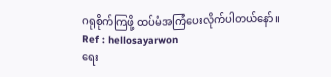ဂရုစိုက်ကြဖို့ ထပ်မံအကြံပေးလိုက်ပါတယ်နော်။
Ref : hellosayarwon
ရေး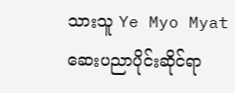သားသူ Ye Myo Myat
ဆေးပညာပိုင်းဆိုင်ရာ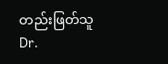တည်းဖြတ်သူ Dr.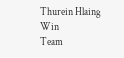Thurein Hlaing Win
Team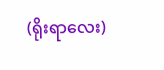(ရိုးရာလေး)